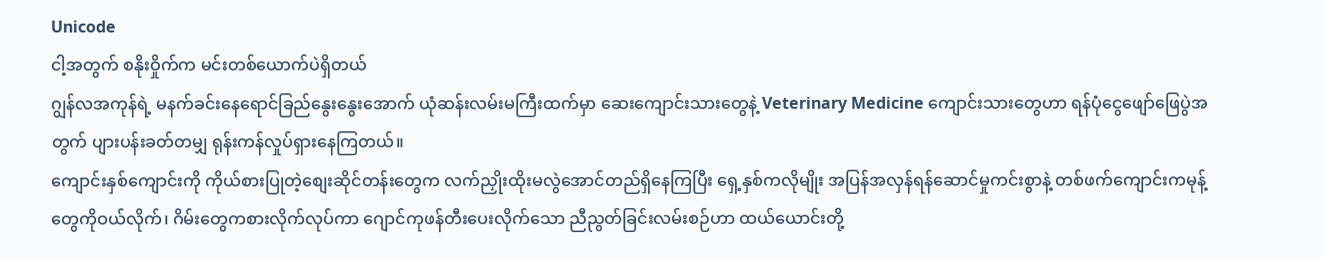Unicode
ငါ့အတွက် စနိုးဝှိုက်က မင်းတစ်ယောက်ပဲရှိတယ်
ဂျွန်လအကုန်ရဲ့ မနက်ခင်းနေရောင်ခြည်နွေးနွေးအောက် ယုံဆန်းလမ်းမကြီးထက်မှာ ဆေးကျောင်းသားတွေနဲ့ Veterinary Medicine ကျောင်းသားတွေဟာ ရန်ပုံငွေဖျော်ဖြေပွဲအတွက် ပျားပန်းခတ်တမျှ ရုန်းကန်လှုပ်ရှားနေကြတယ်။
ကျောင်းနှစ်ကျောင်းကို ကိုယ်စားပြုတဲ့စျေးဆိုင်တန်းတွေက လက်ညှိုးထိုးမလွဲအောင်တည်ရှိနေကြပြီး ရှေ့နှစ်ကလိုမျိုး အပြန်အလှန်ရန်ဆောင်မှုကင်းစွာနဲ့ တစ်ဖက်ကျောင်းကမုန့်တွေကိုဝယ်လိုက်၊ ဂိမ်းတွေကစားလိုက်လုပ်ကာ ဂျောင်ကုဖန်တီးပေးလိုက်သော ညီညွတ်ခြင်းလမ်းစဉ်ဟာ ထယ်ယောင်းတို့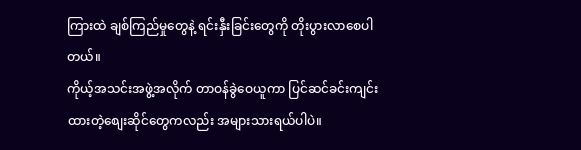ကြားထဲ ချစ်ကြည်မှုတွေနဲ့ ရင်းနှီးခြင်းတွေကို တိုးပွားလာစေပါတယ်။
ကိုယ့်အသင်းအဖွဲ့အလိုက် တာဝန်ခွဲဝေယူကာ ပြင်ဆင်ခင်းကျင်းထားတဲ့စျေးဆိုင်တွေကလည်း အများသားရယ်ပါပဲ။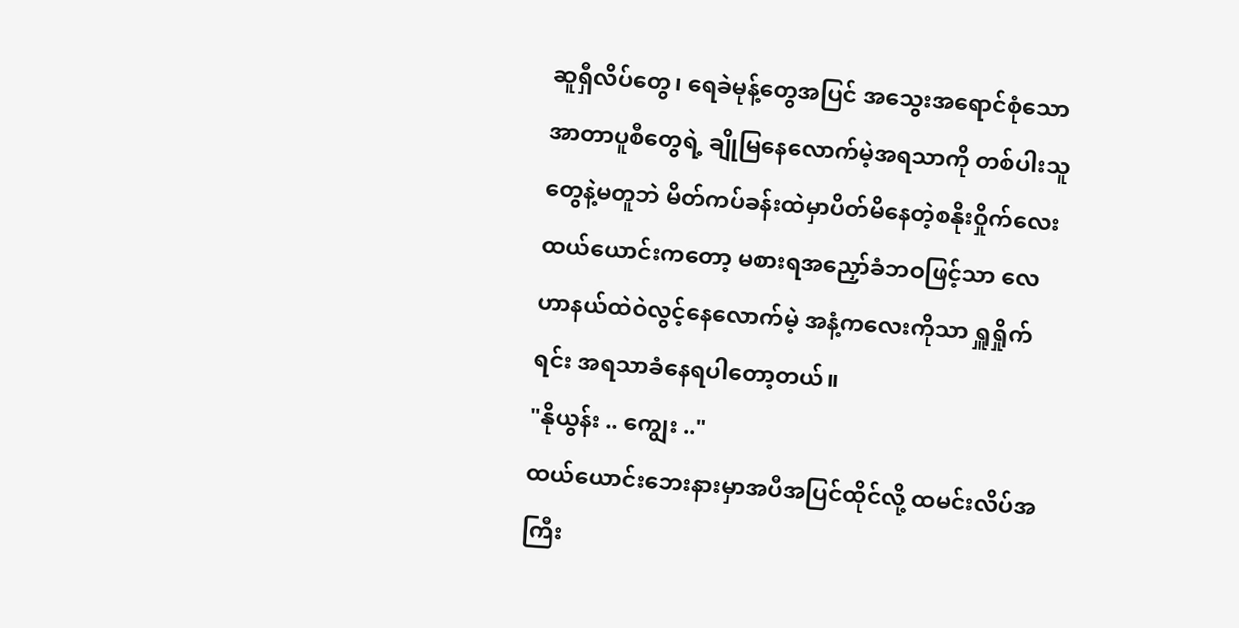ဆူရှီလိပ်တွေ၊ ရေခဲမုန့်တွေအပြင် အသွေးအရောင်စုံသောအာတာပူစီတွေရဲ့ ချိုမြနေလောက်မဲ့အရသာကို တစ်ပါးသူတွေနဲ့မတူဘဲ မိတ်ကပ်ခန်းထဲမှာပိတ်မိနေတဲ့စနိုးဝှိုက်လေးထယ်ယောင်းကတော့ မစားရအညှော်ခံဘဝဖြင့်သာ လေဟာနယ်ထဲဝဲလွင့်နေလောက်မဲ့ အနံ့ကလေးကိုသာ ရှူရှိုက်ရင်း အရသာခံနေရပါတော့တယ်။
"နိုယွန်း .. ကျွေး .."
ထယ်ယောင်းဘေးနားမှာအပီအပြင်ထိုင်လို့ ထမင်းလိပ်အကြီး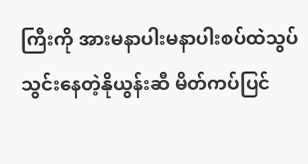ကြီးကို အားမနာပါးမနာပါးစပ်ထဲသွပ်သွင်းနေတဲ့နိုယွန်းဆီ မိတ်ကပ်ပြင်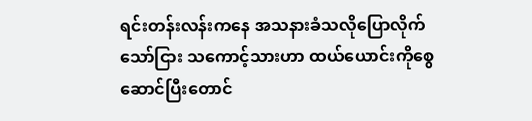ရင်းတန်းလန်းကနေ အသနားခံသလိုပြောလိုက်သော်ငြား သကောင့်သားဟာ ထယ်ယောင်းကိုစွေဆောင်ပြီးတောင်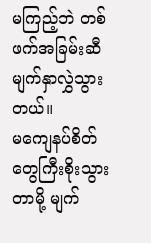မကြည့်ဘဲ တစ်ဖက်အခြမ်းဆီ မျက်နှာလွှဲသွားတယ်။
မကျေနပ်စိတ်တွေကြီးစိုးသွားတာမို့ မျက်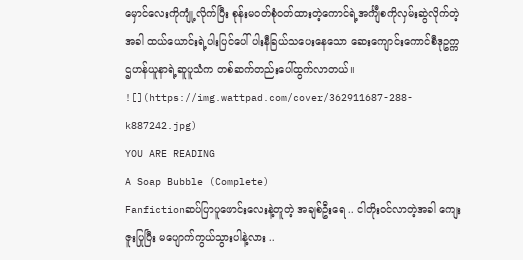မှောင်လေးကိုကျုံ့လိုက်ပြီး စုန်းမဝတ်စုံဝတ်ထားတဲ့ကောင်ရဲ့အင်္ကျီစကိုလှမ်းဆွဲလိုက်တဲ့အခါ ထယ်ယောင်းရဲ့ပါးပြင်ပေါ် ပါးနီခြယ်သပေးနေသော ဆေးကျောင်းကောင်စီဒုဥက္ကဌဟန်ယူနာရဲ့ဆူပူသံက တစ်ဆက်တည်းပေါ်ထွက်လာတယ်။
![](https://img.wattpad.com/cover/362911687-288-k887242.jpg)
YOU ARE READING
A Soap Bubble (Complete)
Fanfictionဆပ်ပြာပူဖောင်းလေးနဲ့တူတဲ့ အချစ်ဦးရေ .. ငါတိုး၀င်လာတဲ့အခါ ကျေးဇူးပြုပြီး မပျောက်ကွယ်သွားပါနဲ့လား ..